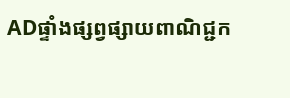ADផ្ទាំងផ្សព្វផ្សាយពាណិជ្ជក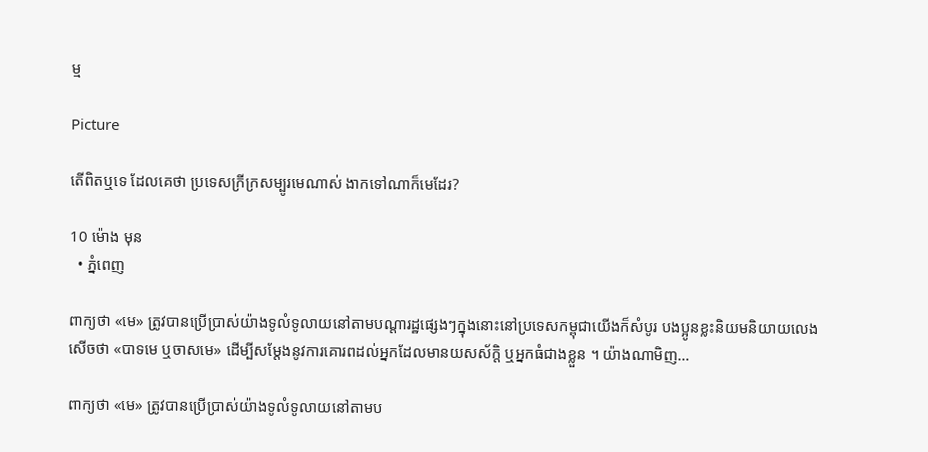ម្ម

Picture

តើពិតឬទេ ដែលគេថា ប្រទេសក្រីក្រសម្បូរមេណាស់ ងាកទៅណាក៏មេដែរ?

10 ម៉ោង មុន
  • ភ្នំពេញ

ពាក្យថា «មេ» ត្រូវបានប្រើប្រាស់យ៉ាងទូលំទូលាយនៅតាមបណ្តារដ្ឋផ្សេងៗក្នុងនោះនៅប្រទេសកម្ពុជាយើងក៏សំបូរ បងប្អូនខ្លះនិយមនិយាយលេងសើចថា «បាទមេ ឬចាសមេ» ដើម្បីសម្តែងនូវការគោរពដល់អ្នកដែលមានយសស័ក្តិ ឬអ្នកធំជាងខ្លួន ។ យ៉ាងណាមិញ…

ពាក្យថា «មេ» ត្រូវបានប្រើប្រាស់យ៉ាងទូលំទូលាយនៅតាមប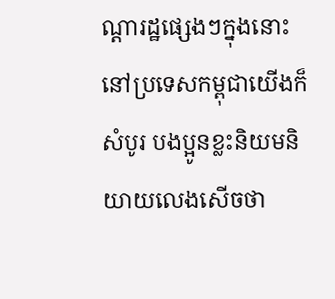ណ្តារដ្ឋផ្សេងៗក្នុងនោះនៅប្រទេសកម្ពុជាយើងក៏សំបូរ បងប្អូនខ្លះនិយមនិយាយលេងសើចថា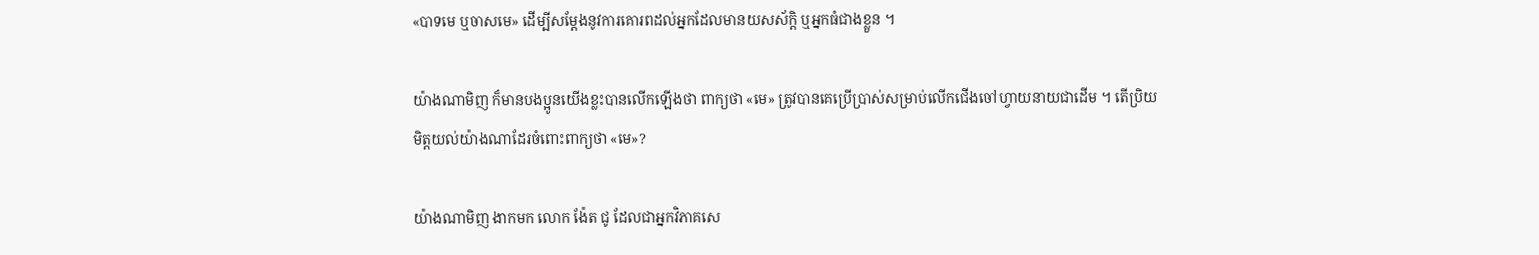«បាទមេ ឬចាសមេ» ដើម្បីសម្តែងនូវការគោរពដល់អ្នកដែលមានយសស័ក្តិ ឬអ្នកធំជាងខ្លួន ។

យ៉ាងណាមិញ ក៏មានបងប្អូនយើងខ្លះបានលើកឡើងថា ពាក្យថា «មេ» ត្រូវបានគេប្រើប្រាស់សម្រាប់លើកជើងចៅហ្វាយនាយជាដើម ។ តើប្រិយមិត្តយល់យ៉ាងណាដែរចំពោះពាក្យថា «មេ»?

យ៉ាងណាមិញ ងាកមក លោក ង៉ែត ជូ ដែលជាអ្នកវិភាគសេ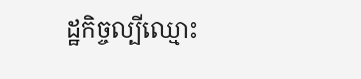ដ្ឋកិច្ចល្បីឈ្មោះ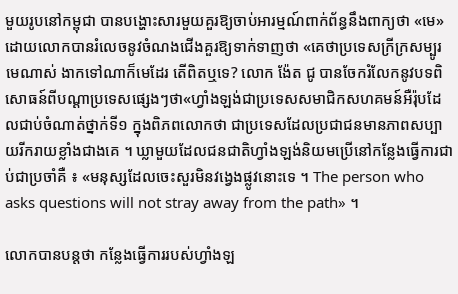មួយរូបនៅកម្ពុជា បានបង្ហោះសារមួយគួរឱ្យចាប់អារម្មណ៍ពាក់ព័ន្ធនឹងពាក្យថា «មេ» ដោយលោកបានរំលេចនូវចំណងជើងគួរឱ្យទាក់ទាញថា «គេថាប្រទេសក្រីក្រសម្បូរមេណាស់ ងាកទៅណាក៏មេដែរ តើពិតឬទេ? លោក ង៉ែត ជូ បានចែករំលែកនូវបទពិសោធន៍ពីបណ្តាប្រទេសផ្សេងៗថា«ហ្វាំងឡង់ជាប្រទេសសមាជិកសហគមន៍អឺរ៉ុបដែលជាប់ចំណាត់ថ្នាក់ទី១ ក្នុងពិភពលោកថា ជាប្រទេសដែលប្រជាជនមានភាពសប្បាយរីករាយខ្លាំងជាងគេ ។ ឃ្លាមួយដែលជនជាតិហ្វាំងឡង់និយមប្រើនៅកន្លែងធ្វើការជាប់ជាប្រចាំគឺ ៖ «មនុស្សដែលចេះសួរមិនវង្វេងផ្លូវនោះទេ ។ The person who asks questions will not stray away from the path» ។

លោកបានបន្តថា កន្លែងធ្វើការរបស់ហ្វាំងឡ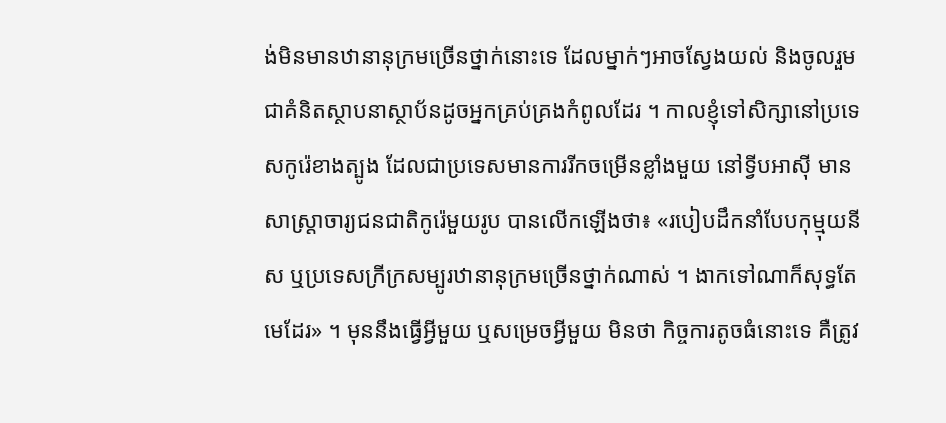ង់មិនមានឋានានុក្រមច្រើនថ្នាក់នោះទេ ដែលម្នាក់ៗអាចស្វែងយល់ និងចូលរួមជាគំនិតស្ថាបនាស្ថាប័នដូចអ្នកគ្រប់គ្រងកំពូលដែរ ។ កាលខ្ញុំទៅសិក្សានៅប្រទេសកូរ៉េខាងត្បូង ដែលជាប្រទេសមានការរីកចម្រើនខ្លាំងមួយ នៅទ្វីបអាស៊ី មានសាស្ត្រាចារ្យជនជាតិកូរ៉េមួយរូប បានលើកឡើងថា៖ «របៀបដឹកនាំបែបកុម្មុយនីស ឬប្រទេសក្រីក្រសម្បូរឋានានុក្រមច្រើនថ្នាក់ណាស់ ។ ងាកទៅណាក៏សុទ្ធតែមេដែរ» ។ មុននឹងធ្វើអ្វីមួយ ឬសម្រេចអ្វីមួយ មិនថា កិច្ចការតូចធំនោះទេ គឺត្រូវ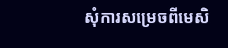សុំការសម្រេចពីមេសិ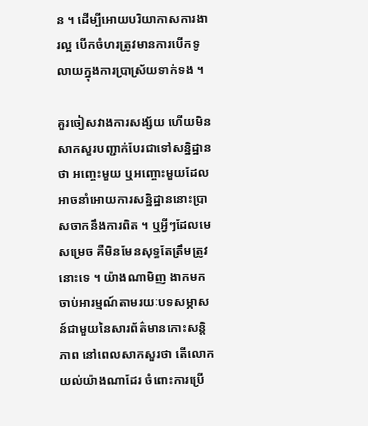ន ។ ដើម្បីអោយបរិយាកាសការងារល្អ បើកចំហរត្រូវមានការបើកទូលាយក្នុងការប្រាស្រ័យទាក់ទង ។

គួរចៀសវាងការសង្ស័យ ហើយមិនសាកសួរបញ្ជាក់បែរជាទៅសន្និដ្ឋានថា អញ្ចេះមួយ ឬអញ្ចោះមួយដែលអាចនាំអោយការសន្និដ្ឋាននោះប្រាសចាកនឹងការពិត ។ ឬអ្វីៗដែលមេសម្រេច គឺមិនមែនសុទ្ធតែត្រឹមត្រូវនោះទេ ។ យ៉ាងណាមិញ ងាកមកចាប់អារម្មណ៍តាមរយៈបទសម្ភាសន៍ជាមួយនៃសារព័ត៌មានកោះសន្តិភាព នៅពេលសាកសួរថា តើលោកយល់យ៉ាងណាដែរ ចំពោះការប្រើ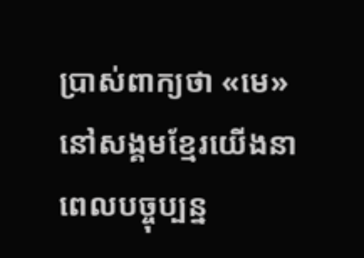ប្រាស់ពាក្យថា «មេ» នៅសង្គមខ្មែរយើងនាពេលបច្ចុប្បន្ន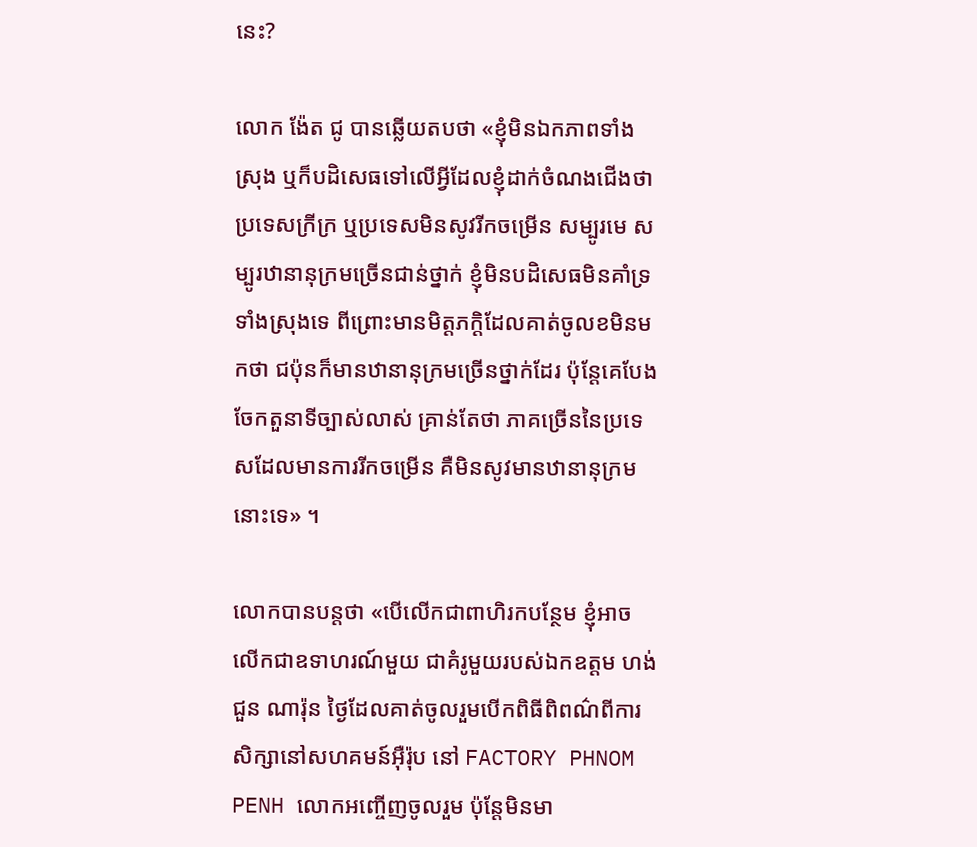នេះ?

លោក ង៉ែត ជូ បានឆ្លើយតបថា «ខ្ញុំមិនឯកភាពទាំងស្រុង ឬក៏បដិសេធទៅលើអ្វីដែលខ្ញុំដាក់ចំណងជើងថា ប្រទេសក្រីក្រ ឬប្រទេសមិនសូវរីកចម្រើន សម្បូរមេ សម្បូរឋានានុក្រមច្រើនជាន់ថ្នាក់ ខ្ញុំមិនបដិសេធមិនគាំទ្រទាំងស្រុងទេ ពីព្រោះមានមិត្តភក្ដិដែលគាត់ចូលខមិនមកថា ជប៉ុនក៏មានឋានានុក្រមច្រើនថ្នាក់ដែរ ប៉ុន្តែគេបែងចែកតួនាទីច្បាស់លាស់ គ្រាន់តែថា ភាគច្រើននៃប្រទេសដែលមានការរីកចម្រើន គឺមិនសូវមានឋានានុក្រមនោះទេ» ។

លោកបានបន្តថា «បើលើកជាពាហិរកបន្ថែម ខ្ញុំអាចលើកជាឧទាហរណ៍មួយ ជាគំរូមួយរបស់ឯកឧត្ដម ហង់ជួន ណារ៉ុន ថ្ងៃដែលគាត់ចូលរួមបើកពិធីពិពណ៌ពីការសិក្សានៅសហគមន៍អ៊ឺរ៉ុប នៅ FACTORY PHNOM PENH លោកអញ្ចើញចូលរួម ប៉ុន្តែមិនមា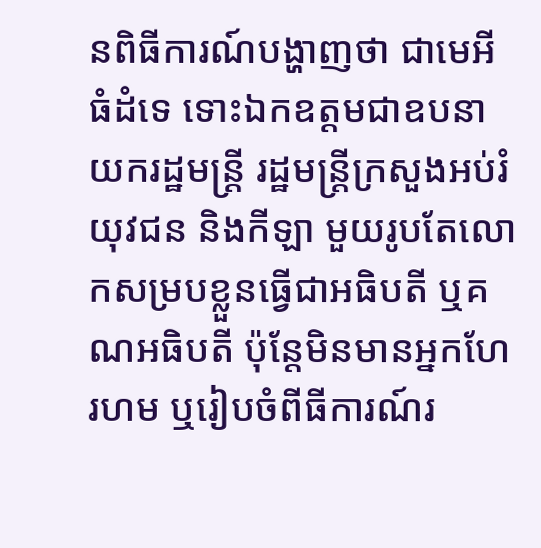នពិធីការណ៍បង្ហាញថា ជាមេអីធំដំទេ ទោះឯកឧត្ដមជាឧបនាយករដ្ឋមន្ត្រី រដ្ឋមន្ត្រីក្រសួងអប់រំ យុវជន និងកីឡា មួយរូបតែលោកសម្របខ្លួនធ្វើជាអធិបតី ឬគណអធិបតី ប៉ុន្តែមិនមានអ្នកហែរហម ឬរៀបចំពីធីការណ៍រ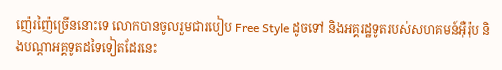ញ៉េរញ៉ៃច្រើននោះទេ លោកបានចូលរួមជារបៀប Free Style ដូចទៅ និងអគ្គរដ្ឋទូតរបស់សហគមន៍អ៊ឺរ៉ុប និងបណ្ដាអគ្គទូតដទៃទៀតដែរនេះ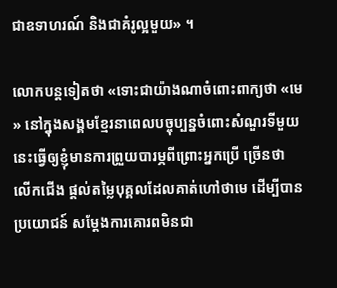ជាឧទាហរណ៍ និងជាគំរូល្អមួយ» ។

លោកបន្តទៀតថា «ទោះជាយ៉ាងណាចំពោះពាក្យថា «មេ» នៅក្នុងសង្គមខ្មែរនាពេលបច្ចុប្បន្នចំពោះសំណួរទីមួយនេះធ្វើឲ្យខ្ញុំមានការព្រួយបារម្ភពីព្រោះអ្នកប្រើ ច្រើនថា លើកជើង ផ្ដល់តម្លៃបុគ្គលដែលគាត់ហៅថាមេ ដើម្បីបានប្រយោជន៍ សម្ដែងការគោរពមិនជា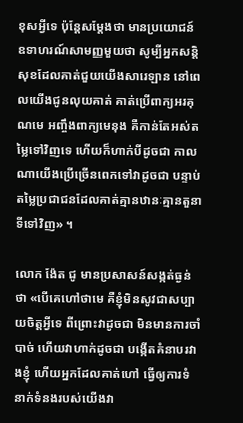ខុសអ្វីទេ ប៉ុន្តែសម្ដែងថា មានប្រយោជន៍ ឧទាហរណ៍សាមញ្ញមួយថា សូម្បីអ្នកសន្តិសុខដែលគាត់ជួយយើងសារេឡាន នៅពេលយើងជូនលុយគាត់ គាត់ប្រើពាក្យអរគុណមេ អញ្ចឹងពាក្យមេនុង គឺកាន់តែអស់តម្លៃទៅវិញទេ ហើយក៏ហាក់បីដូចជា កាលណាយើងប្រើច្រើនពេកទៅវាដូចជា បន្ទាប់តម្លៃប្រជាជនដែលគាត់គ្មានឋានៈគ្មានតួនាទីទៅវិញ» ។

លោក ង៉ែត ជូ មានប្រសាសន៍សង្កត់ធ្ងន់ថា «បើគេហៅថាមេ គឺខ្ញុំមិនសូវជាសប្បាយចិត្តអ្វីទេ ពីព្រោះវាដូចជា មិនមានការចាំបាច់ ហើយវាហាក់ដូចជា បង្កើតគំនាបរវាងខ្ញុំ ហើយអ្នកដែលគាត់ហៅ ធ្វើឲ្យការទំនាក់ទំនងរបស់យើងវា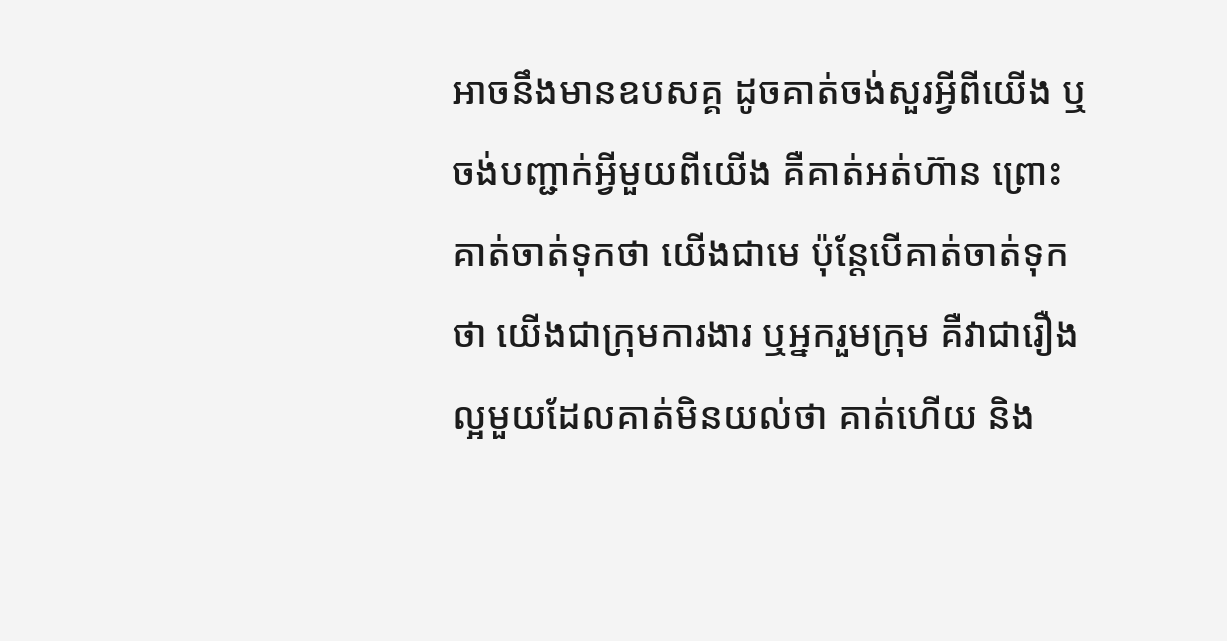អាចនឹងមានឧបសគ្គ ដូចគាត់ចង់សួរអ្វីពីយើង ឬចង់បញ្ជាក់អ្វីមួយពីយើង គឺគាត់អត់ហ៊ាន ព្រោះគាត់ចាត់ទុកថា យើងជាមេ ប៉ុន្តែបើគាត់ចាត់ទុកថា យើងជាក្រុមការងារ ឬអ្នករួមក្រុម គឺវាជារឿងល្អមួយដែលគាត់មិនយល់ថា គាត់ហើយ និង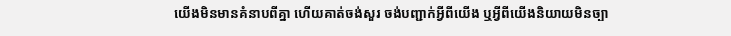យើងមិនមានគំនាបពីគ្នា ហើយគាត់ចង់សួរ ចង់បញ្ជាក់អ្វីពីយើង ឬអ្វីពីយើងនិយាយមិនច្បា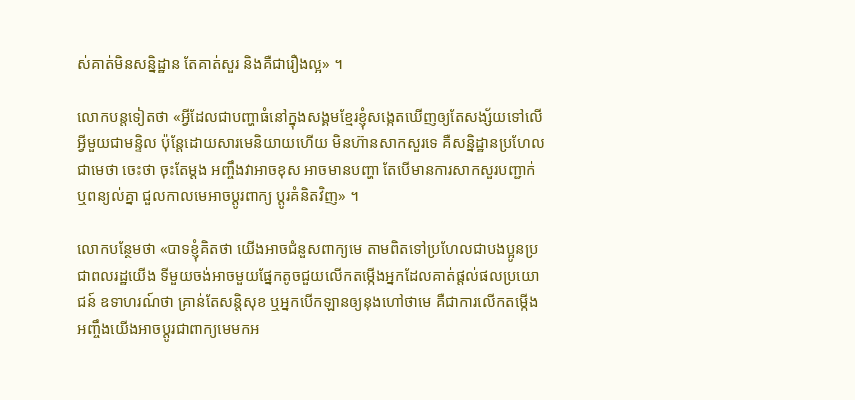ស់គាត់មិនសន្និដ្ឋាន តែគាត់សួរ និងគឺជារឿងល្អ» ។

លោកបន្តទៀតថា «អ្វីដែលជាបញ្ហាធំនៅក្នុងសង្គមខ្មែរខ្ញុំសង្កេតឃើញឲ្យតែសង្ស័យទៅលើអ្វីមួយជាមន្ទិល ប៉ុន្តែដោយសារមេនិយាយហើយ មិនហ៊ានសាកសួរទេ គឺសន្និដ្ឋានប្រហែលជាមេថា ចេះថា ចុះតែម្ដង អញ្ចឹងវាអាចខុស អាចមានបញ្ហា តែបើមានការសាកសួរបញ្ជាក់ ឬពន្យល់គ្នា ជួលកាលមេអាចប្ដូរពាក្យ ប្ដូរគំនិតវិញ» ។

លោកបន្ថែមថា «បាទខ្ញុំគិតថា យើងអាចជំនួសពាក្យមេ តាមពិតទៅប្រហែលជាបងប្អូនប្រជាពលរដ្ឋយើង ទីមួយចង់អាចមួយផ្នែកតូចជួយលើកតម្កើងអ្នកដែលគាត់ផ្ដល់ផលប្រយោជន៍ ឧទាហរណ៍ថា គ្រាន់តែសន្តិសុខ ឬអ្នកបើកឡានឲ្យនុងហៅថាមេ គឺជាការលើកតម្កើង អញ្ចឹងយើងអាចប្ដូរជាពាក្យមេមកអ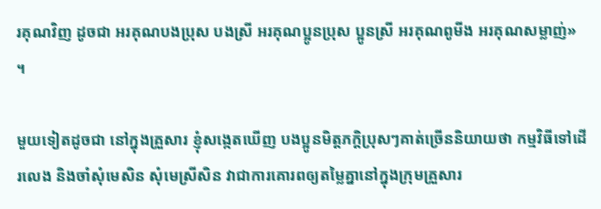រគុណវិញ ដូចជា អរគុណបងប្រុស បងស្រី អរគុណប្អូនប្រុស ប្អូនស្រី អរគុណពូមីង អរគុណសម្លាញ់» ។

មួយទៀតដូចជា នៅក្នុងគ្រួសារ ខ្ញុំសង្កេតឃើញ បងប្អូនមិត្តភក្ដិប្រុសៗគាត់ច្រើននិយាយថា កម្មវិធីទៅដើរលេង និងចាំសុំមេសិន សុំមេស្រីសិន វាជាការគោរពឲ្យតម្លៃគ្នានៅក្នុងក្រុមគ្រួសារ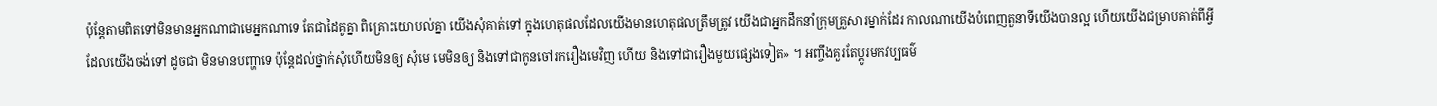ប៉ុន្តែតាមពិតទៅមិនមានអ្នកណាជាមេអ្នកណាទេ តែជាដៃគូគ្នា ពិគ្រោះយោបល់គ្នា យើងសុំគាត់ទៅ ក្នុងហេតុផលដែលយើងមានហេតុផលត្រឹមត្រូវ យើងជាអ្នកដឹកនាំក្រុមគ្រួសារម្នាក់ដែរ កាលណាយើងបំពេញតួនាទីយើងបានល្អ ហើយយើងជម្រាបគាត់ពីអ្វីដែលយើងចង់ទៅ ដូចជា មិនមានបញ្ហាទេ ប៉ុន្តែដល់ថ្នាក់សុំហើយមិនឲ្យ សុំមេ មេមិនឲ្យ និងទៅជាកូនចៅរករឿងមេវិញ ហើយ និងទៅជារឿងមួយផ្សេងទៀត» ។ អញ្ចឹងគួរតែប្ដូរមកវប្បធម៌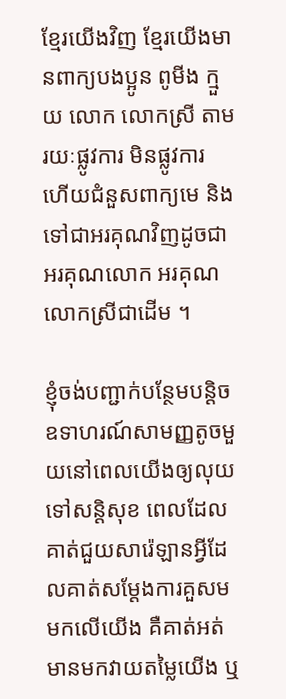ខ្មែរយើងវិញ ខ្មែរយើងមានពាក្យបងប្អូន ពូមីង ក្មួយ លោក លោកស្រី តាមរយៈផ្លូវការ មិនផ្លូវការ ហើយជំនួសពាក្យមេ និងទៅជាអរគុណវិញដូចជា អរគុណលោក អរគុណលោកស្រីជាដើម ។

ខ្ញុំចង់បញ្ជាក់បន្ថែមបន្តិច ឧទាហរណ៍សាមញ្ញតូចមួយនៅពេលយើងឲ្យលុយទៅសន្តិសុខ ពេលដែលគាត់ជួយសារ៉េឡានអ្វីដែលគាត់សម្ដែងការគួសមមកលើយើង គឺគាត់អត់មានមកវាយតម្លៃយើង ឬ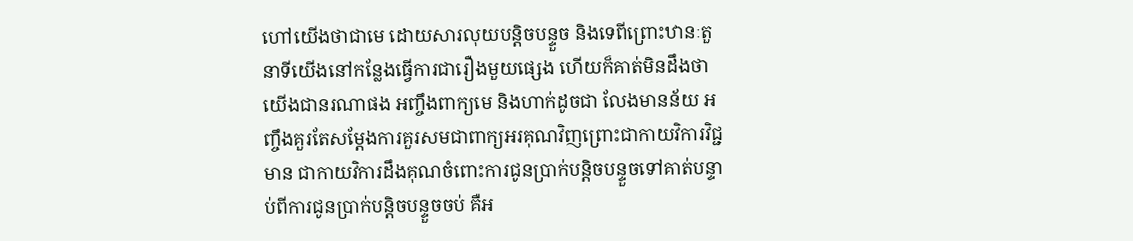ហៅយើងថាជាមេ ដោយសារលុយបន្តិចបន្ទួច និងទេពីព្រោះឋានៈតួនាទីយើងនៅកន្លែងធ្វើការជារឿងមួយផ្សេង ហើយក៏គាត់មិនដឹងថា យើងជានរណាផង អញ្ចឹងពាក្យមេ និងហាក់ដូចជា លែងមានន័យ អញ្ចឹងគួរតែសម្ដែងការគួរសមជាពាក្យអរគុណវិញព្រោះជាកាយវិការវិជ្ជមាន ជាកាយវិការដឹងគុណចំពោះការជូនប្រាក់បន្តិចបន្ទួចទៅគាត់បន្ទាប់ពីការជូនប្រាក់បន្តិចបន្ទួចចប់ គឺអ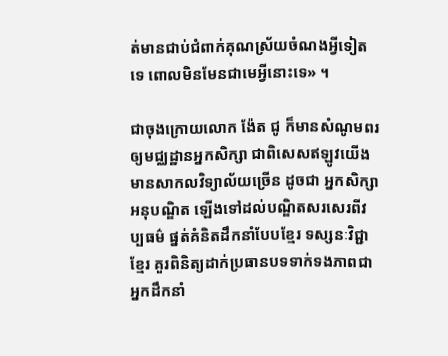ត់មានជាប់ជំពាក់គុណស្រ័យចំណងអ្វីទៀតទេ ពោលមិនមែនជាមេអ្វីនោះទេ» ។

ជាចុងក្រោយលោក ង៉ែត ជូ ក៏មានសំណូមពរឲ្យមជ្ឈដ្ឋានអ្នកសិក្សា ជាពិសេសឥឡូវយើងមានសាកលវិទ្យាល័យច្រើន ដូចជា អ្នកសិក្សាអនុបណ្ឌិត ឡើងទៅដល់បណ្ឌិតសរសេរពីវប្បធម៌ ផ្នត់គំនិតដឹកនាំបែបខ្មែរ ទស្សនៈវិជ្ជាខ្មែរ គួរពិនិត្យដាក់ប្រធានបទទាក់ទងភាពជាអ្នកដឹកនាំ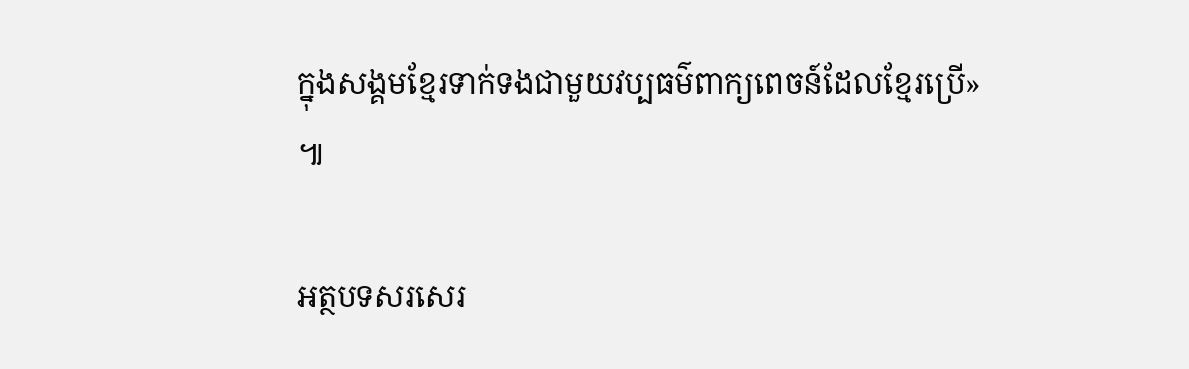ក្នុងសង្គមខ្មែរទាក់ទងជាមួយវប្បធម៌ពាក្យពេចន៍ដែលខ្មែរប្រើ» ៕

អត្ថបទសរសេរ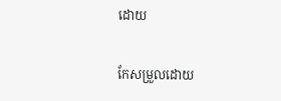ដោយ

កែសម្រួលដោយ